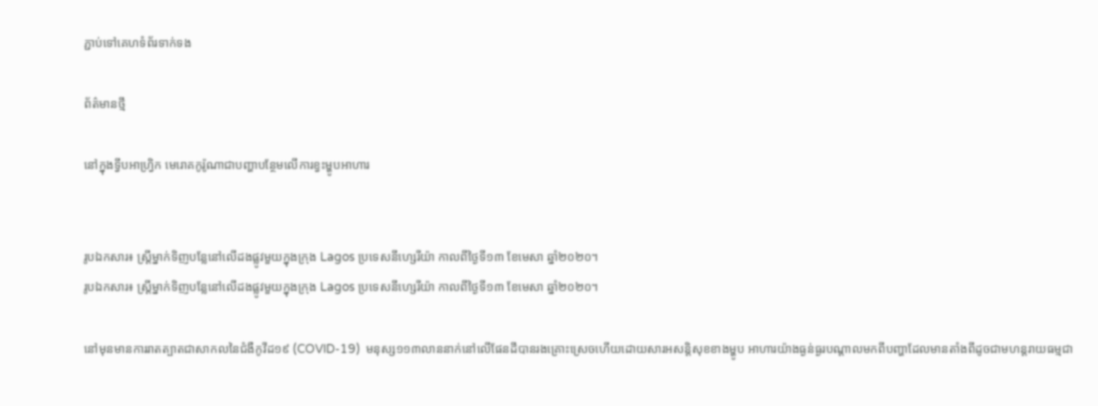ភ្ជាប់ទៅគេហទំព័រទាក់ទង

ព័ត៌មានថ្មី

នៅក្នុងទ្វីបអាហ្វ្រិក មេរោគកូរ៉ូណាជាបញ្ហាបន្ថែមលើការខ្វះម្ហូបអាហារ


រូបឯកសារ៖ ស្រ្តីម្នាក់ទិញបន្លែនៅលើដងផ្លូវមួយក្នុងក្រុង Lagos ប្រទេសនីហ្សេរីយ៉ា កាលពីថ្ងៃទី១៣ ខែមេសា ឆ្នាំ២០២០។
រូបឯកសារ៖ ស្រ្តីម្នាក់ទិញបន្លែនៅលើដងផ្លូវមួយក្នុងក្រុង Lagos ប្រទេសនីហ្សេរីយ៉ា កាលពីថ្ងៃទី១៣ ខែមេសា ឆ្នាំ២០២០។

នៅមុនមានការរាតត្បាតជាសាកលនៃជំងឺកូវីដ១៩ (COVID-19)  មនុស្ស១១៣លាននាក់នៅលើផែនដីបានរងគ្រោះស្រេចហើយដោយសារអសន្តិសុខខាងម្ហូប អាហារយ៉ាងធ្ងន់ធ្ងរបណ្តាលមកពីបញ្ហាដែលមានតាំងពីដូចជាមហន្តរាយធម្មជា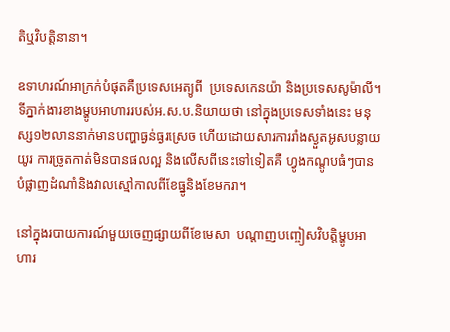តិឬវិបត្តិនានា។

ឧទាហរណ៍អាក្រក់បំផុតគឺប្រទេសអេត្យូពី  ប្រទេសកេនយ៉ា និងប្រទេសសូម៉ាលី។ ទីភ្នាក់ងារខាងម្ហូបអាហាររបស់អ.ស.ប.និយាយថា នៅក្នុងប្រទេសទាំងនេះ មនុស្ស១២លាននាក់មានបញ្ហាធ្ងន់ធ្ងរស្រេច ហើយដោយសារការរាំងស្ងួតអូសបន្លាយយូរ ការច្រូតកាត់មិនបានផលល្អ និងលើសពីនេះទៅទៀតគឺ ហ្វូងកណ្តូបធំៗបានបំផ្លាញដំណាំនិងវាលស្មៅកាលពីខែធ្នូនិងខែមករា។

នៅក្នុងរបាយការណ៍មួយចេញផ្សាយពីខែមេសា  បណ្តាញបញ្ចៀសវិបត្តិម្ហូបអាហារ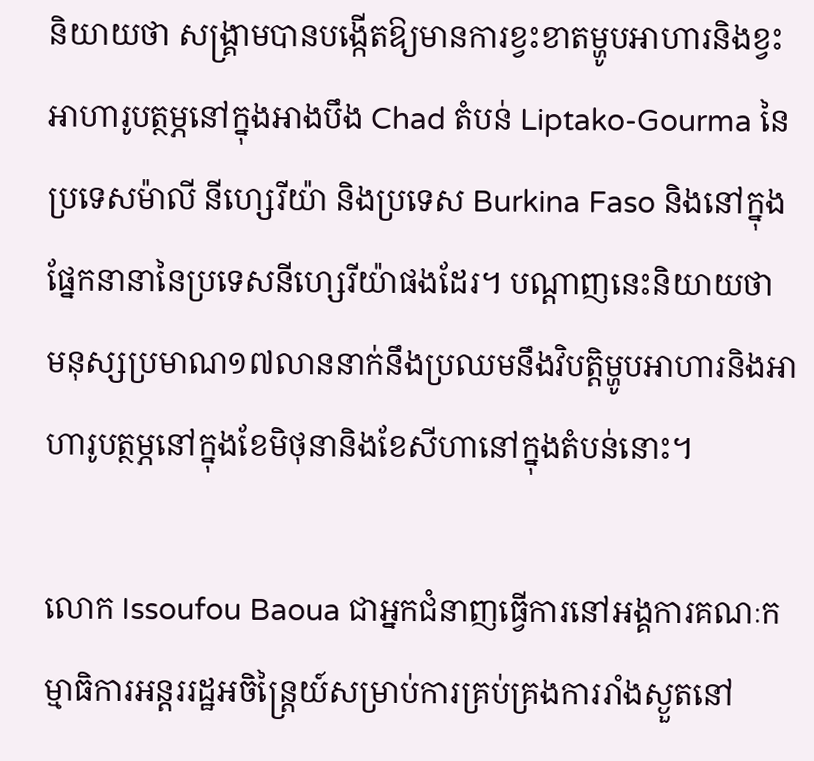និយាយថា សង្គ្រាមបានបង្កើតឱ្យមានការខ្វះខាតម្ហូបអាហារនិងខ្វះអាហារូបត្ថម្ភនៅក្នុងអាងបឹង Chad តំបន់ Liptako-Gourma នៃប្រទេសម៉ាលី នីហ្សេរីយ៉ា និងប្រទេស Burkina Faso និងនៅក្នុងផ្នែកនានានៃប្រទេសនីហ្សេរីយ៉ាផងដែរ។ បណ្តាញនេះនិយាយថា មនុស្សប្រមាណ១៧លាននាក់នឹងប្រឈមនឹងវិបត្តិម្ហូបអាហារនិងអាហារូបត្ថម្ភនៅក្នុងខែមិថុនានិងខែសីហានៅក្នុងតំបន់នោះ។

លោក Issoufou Baoua ជាអ្នកជំនាញធ្វើការនៅអង្គការគណៈកម្មាធិការអន្តររដ្ឋអចិន្ត្រៃយ៍សម្រាប់ការគ្រប់គ្រងការរាំងស្ងួតនៅ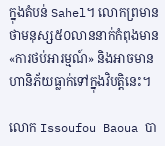ក្នុងតំបន់ Sahel។ លោកព្រមានថាមនុស្ស៥០លាននាក់កំពុងមាន «ការថប់អារម្មណ៍» និងអាចមានហានិភ័យធ្លាក់ទៅក្នុងវិបត្តិនេះ។

លោក Issoufou Baoua បា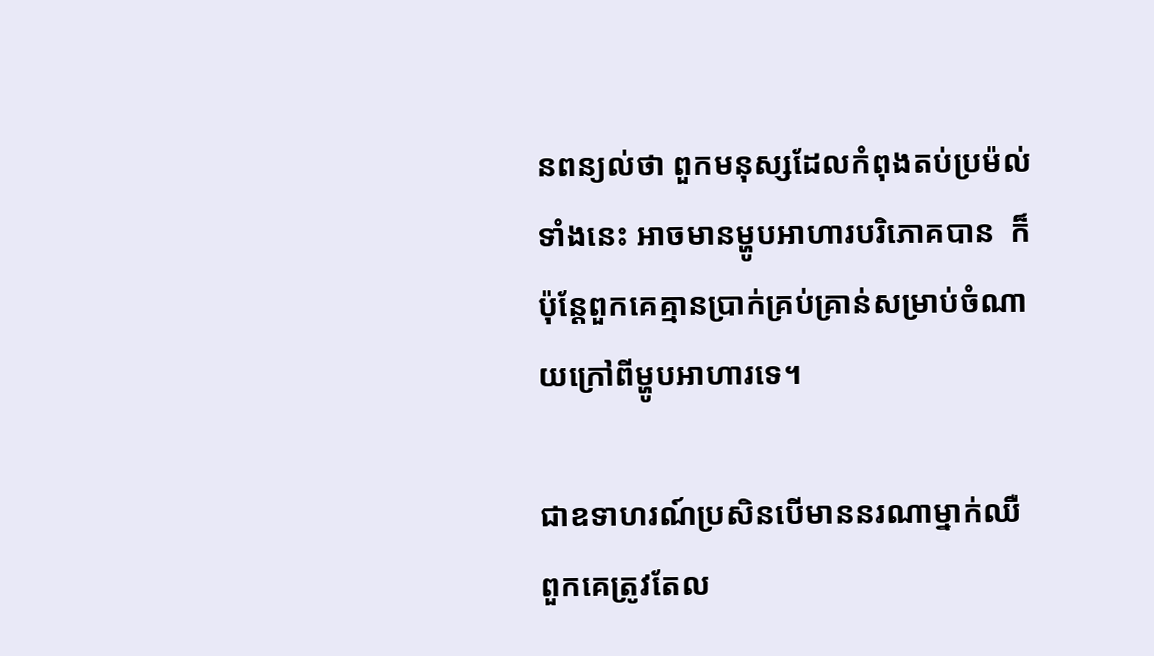នពន្យល់ថា ពួកមនុស្សដែលកំពុងតប់ប្រម៉ល់ទាំងនេះ អាចមានម្ហូបអាហារបរិភោគបាន  ក៏ប៉ុន្តែពួកគេគ្មានប្រាក់គ្រប់គ្រាន់សម្រាប់ចំណាយក្រៅពីម្ហូបអាហារទេ។

ជាឧទាហរណ៍ប្រសិនបើមាននរណាម្នាក់ឈឺ ពួកគេត្រូវតែល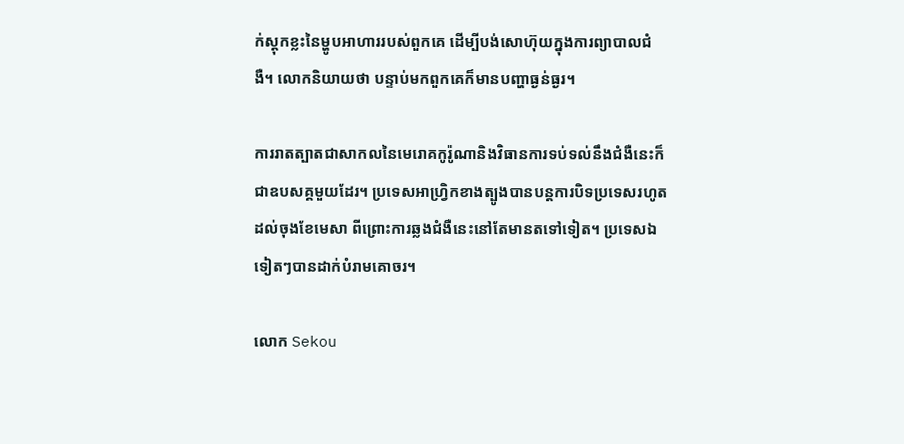ក់ស្តុកខ្លះនៃម្ហូបអាហាររបស់ពួកគេ ដើម្បីបង់សោហ៊ុយក្នុងការព្យាបាលជំងឺ។ លោកនិយាយថា បន្ទាប់មកពួកគេក៏មានបញ្ហាធ្ងន់ធ្ងរ។

ការរាតត្បាតជាសាកលនៃមេរោគកូរ៉ូណានិងវិធានការទប់ទល់នឹងជំងឺនេះក៏ជាឧបសគ្គមួយដែរ។ ប្រទេសអាហ្វ្រិកខាងត្បូងបានបន្តការបិទប្រទេសរហូតដល់ចុងខែមេសា ពីព្រោះការឆ្លងជំងឺនេះនៅតែមានតទៅទៀត។ ប្រទេសឯទៀតៗបានដាក់បំរាមគោចរ។

លោក Sekou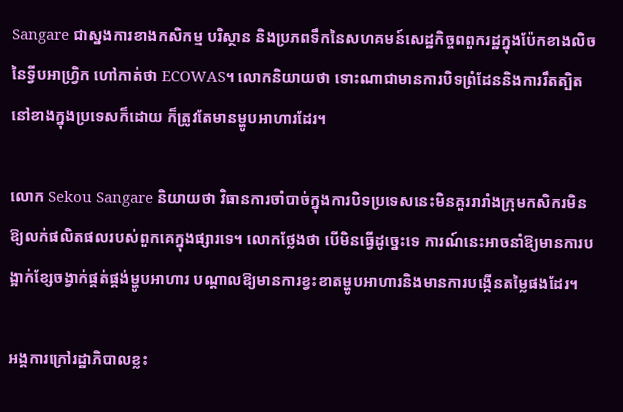Sangare ជាស្នងការខាងកសិកម្ម បរិស្ថាន និងប្រភពទឹកនៃសហគមន៍សេដ្ឋកិច្ចពពួករដ្ឋក្នុងប៉ែកខាងលិចនៃទ្វីបអាហ្វ្រិក ហៅកាត់ថា ECOWAS។ លោកនិយាយថា ទោះណាជាមានការបិទព្រំដែននិងការរឹតត្បិតនៅខាងក្នុងប្រទេសក៏ដោយ ក៏ត្រូវតែមានម្ហូបអាហារដែរ។

លោក Sekou Sangare និយាយថា វិធានការចាំបាច់ក្នុងការបិទប្រទេសនេះមិនគួររារាំងក្រុមកសិករមិនឱ្យលក់ផលិតផលរបស់ពួកគេក្នុងផ្សារទេ។ លោកថ្លែងថា បើមិនធ្វើដូច្នេះទេ ការណ៍នេះអាចនាំឱ្យមានការបង្អាក់ខ្សែចង្វាក់ផ្គត់ផ្គង់ម្ហូបអាហារ បណ្តាលឱ្យមានការខ្វះខាតម្ហូបអាហារនិងមានការបង្កើនតម្លៃផងដែរ។

អង្គការក្រៅរដ្ឋាភិបាលខ្លះ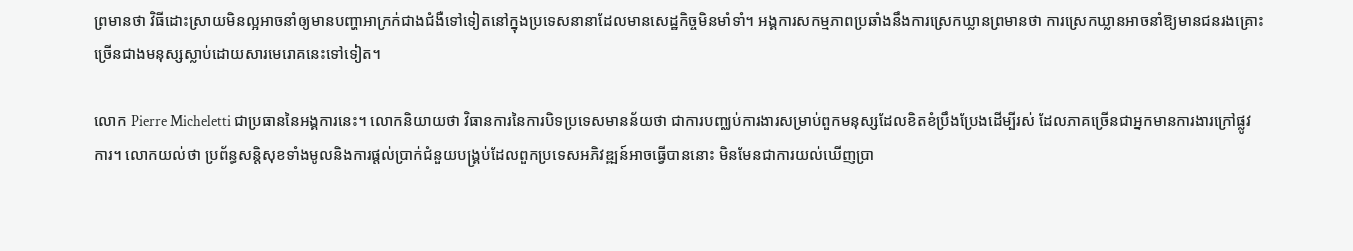ព្រមានថា វិធីដោះស្រាយមិនល្អអាចនាំឲ្យមានបញ្ហាអាក្រក់ជាងជំងឺទៅទៀតនៅក្នុងប្រទេសនានាដែលមានសេដ្ឋកិច្ចមិនមាំទាំ។ អង្គការសកម្មភាពប្រឆាំងនឹងការស្រេកឃ្លានព្រមានថា ការស្រេកឃ្លានអាចនាំឱ្យមានជនរងគ្រោះច្រើនជាងមនុស្សស្លាប់ដោយសារមេរោគនេះទៅទៀត។

លោក Pierre Micheletti ជាប្រធាននៃអង្គការនេះ។ លោកនិយាយថា វិធានការនៃការបិទប្រទេសមានន័យថា ជាការបញ្ឈប់ការងារសម្រាប់ពួកមនុស្សដែលខិតខំប្រឹងប្រែងដើម្បីរស់ ដែលភាគច្រើនជាអ្នកមានការងារក្រៅផ្លូវការ។ លោកយល់ថា ប្រព័ន្ធសន្តិសុខទាំងមូលនិងការផ្តល់ប្រាក់ជំនួយបង្គ្រប់ដែលពួកប្រទេសអភិវឌ្ឍន៍អាចធ្វើបាននោះ មិនមែនជាការយល់ឃើញប្រា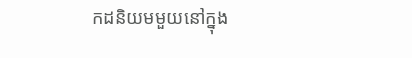កដនិយមមួយនៅក្នុង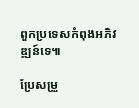ពួកប្រទេសកំពុងអភិវឌ្ឍន៍ទេ៕

ប្រែសម្រួ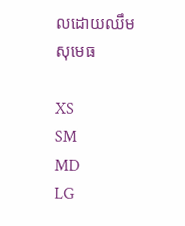លដោយឈឹម សុមេធ

XS
SM
MD
LG